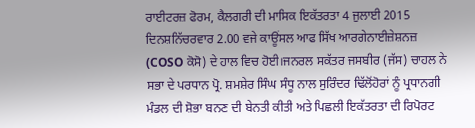ਰਾਈਟਰਜ਼ ਫੋਰਮ, ਕੈਲਗਰੀ ਦੀ ਮਾਸਿਕ ਇਕੱਤਰਤਾ 4 ਜੁਲਾਈ 2015 ਦਿਨਸ਼ਨਿੱਚਰਵਾਰ 2.00 ਵਜੇ ਕਾਊਂਸਲ ਆਫ ਸਿੱਖ ਆਰਗੇਨਾਈਜ਼ੇਸ਼ਨਜ਼ (COSO ਕੋਸੋ) ਦੇ ਹਾਲ ਵਿਚ ਹੋਈ।ਜਨਰਲ ਸਕੱਤਰ ਜਸਬੀਰ (ਜੱਸ) ਚਾਹਲ ਨੇ ਸਭਾ ਦੇ ਪਰਧਾਨ ਪ੍ਰੋ. ਸ਼ਮਸ਼ੇਰ ਸਿੰਘ ਸੰਧੂ ਨਾਲ ਸੁਰਿੰਦਰ ਢਿੱਲੋਂਹੋਰਾਂ ਨੂੰ ਪ੍ਰਧਾਨਗੀ ਮੰਡਲ ਦੀ ਸ਼ੋਭਾ ਬਨਣ ਦੀ ਬੇਨਤੀ ਕੀਤੀ ਅਤੇ ਪਿਛਲੀ ਇਕੱਤਰਤਾ ਦੀ ਰਿਪੋਰਟ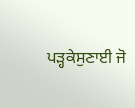ਪੜ੍ਹਕੇਸੁਣਾਈ ਜੋ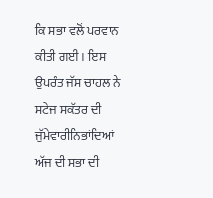ਕਿ ਸਭਾ ਵਲੋਂ ਪਰਵਾਨ ਕੀਤੀ ਗਈ। ਇਸ ਉਪਰੰਤ ਜੱਸ ਚਾਹਲ ਨੇ ਸਟੇਜ ਸਕੱਤਰ ਦੀ ਜੁੱਮੇਵਾਰੀਨਿਭਾਂਦਿਆਂ ਅੱਜ ਦੀ ਸਭਾ ਦੀ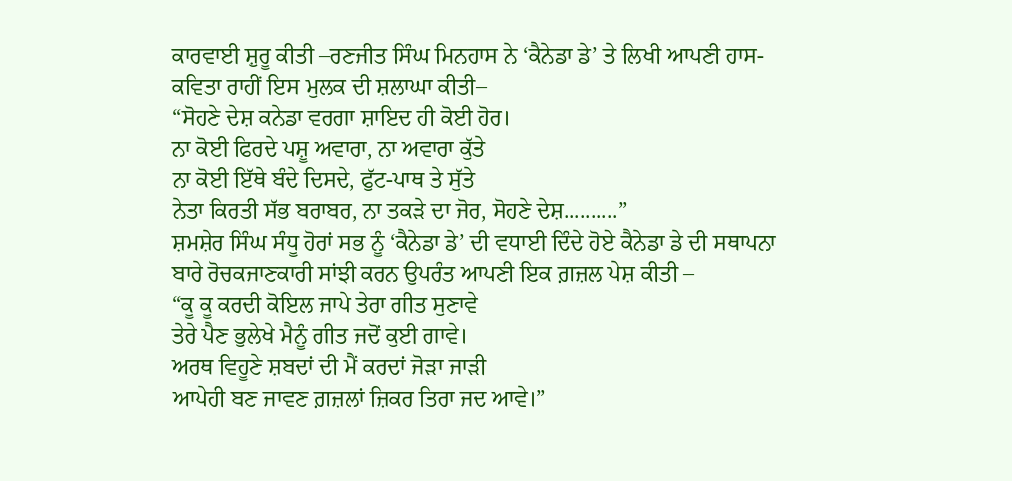ਕਾਰਵਾਈ ਸ਼ੁਰੂ ਕੀਤੀ –ਰਣਜੀਤ ਸਿੰਘ ਮਿਨਹਾਸ ਨੇ ‘ਕੈਨੇਡਾ ਡੇ’ ਤੇ ਲਿਖੀ ਆਪਣੀ ਹਾਸ-ਕਵਿਤਾ ਰਾਹੀਂ ਇਸ ਮੁਲਕ ਦੀ ਸ਼ਲਾਘਾ ਕੀਤੀ–
“ਸੋਹਣੇ ਦੇਸ਼ ਕਨੇਡਾ ਵਰਗਾ ਸ਼ਾਇਦ ਹੀ ਕੋਈ ਹੋਰ।
ਨਾ ਕੋਈ ਫਿਰਦੇ ਪਸ਼ੂ ਅਵਾਰਾ, ਨਾ ਅਵਾਰਾ ਕੁੱਤੇ
ਨਾ ਕੋਈ ਇੱਥੇ ਬੰਦੇ ਦਿਸਦੇ, ਫੁੱਟ-ਪਾਥ ਤੇ ਸੁੱਤੇ
ਨੇਤਾ ਕਿਰਤੀ ਸੱਭ ਬਰਾਬਰ, ਨਾ ਤਕੜੇ ਦਾ ਜੋਰ, ਸੋਹਣੇ ਦੇਸ਼..........”
ਸ਼ਮਸ਼ੇਰ ਸਿੰਘ ਸੰਧੂ ਹੋਰਾਂ ਸਭ ਨੂੰ ‘ਕੈਨੇਡਾ ਡੇ’ ਦੀ ਵਧਾਈ ਦਿੰਦੇ ਹੋਏ ਕੈਨੇਡਾ ਡੇ ਦੀ ਸਥਾਪਨਾ ਬਾਰੇ ਰੋਚਕਜਾਣਕਾਰੀ ਸਾਂਝੀ ਕਰਨ ਉਪਰੰਤ ਆਪਣੀ ਇਕ ਗ਼ਜ਼ਲ ਪੇਸ਼ ਕੀਤੀ –
“ਕੂ ਕੂ ਕਰਦੀ ਕੋਇਲ ਜਾਪੇ ਤੇਰਾ ਗੀਤ ਸੁਣਾਵੇ
ਤੇਰੇ ਪੈਣ ਭੁਲੇਖੇ ਮੈਨੂੰ ਗੀਤ ਜਦੋਂ ਕੁਈ ਗਾਵੇ।
ਅਰਥ ਵਿਹੂਣੇ ਸ਼ਬਦਾਂ ਦੀ ਮੈਂ ਕਰਦਾਂ ਜੋੜਾ ਜਾੜੀ
ਆਪੇਹੀ ਬਣ ਜਾਵਣ ਗ਼ਜ਼ਲਾਂ ਜ਼ਿਕਰ ਤਿਰਾ ਜਦ ਆਵੇ।”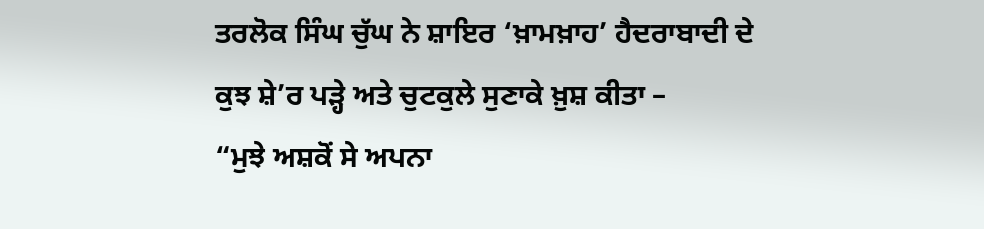ਤਰਲੋਕ ਸਿੰਘ ਚੁੱਘ ਨੇ ਸ਼ਾਇਰ ‘ਖ਼ਾਮਖ਼ਾਹ’ ਹੈਦਰਾਬਾਦੀ ਦੇ ਕੁਝ ਸ਼ੇ’ਰ ਪੜ੍ਹੇ ਅਤੇ ਚੁਟਕੁਲੇ ਸੁਣਾਕੇ ਖ਼ੁਸ਼ ਕੀਤਾ –
“ਮੁਝੇ ਅਸ਼ਕੋਂ ਸੇ ਅਪਨਾ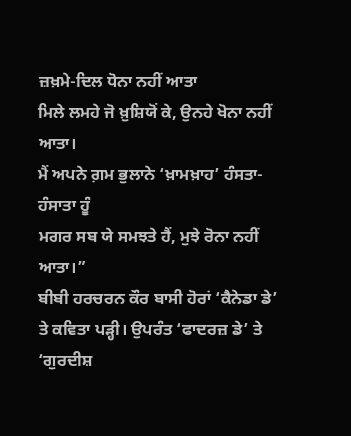ਜ਼ਖ਼ਮੇ-ਦਿਲ ਧੋਨਾ ਨਹੀਂ ਆਤਾ
ਮਿਲੇ ਲਮਹੇ ਜੋ ਖ਼ੁਸ਼ਿਯੋਂ ਕੇ, ਉਨਹੇ ਖੋਨਾ ਨਹੀਂ ਆਤਾ।
ਮੈਂ ਅਪਨੇ ਗ਼ਮ ਭੁਲਾਨੇ ‘ਖ਼ਾਮਖ਼ਾਹ’ ਹੰਸਤਾ-ਹੰਸਾਤਾ ਹੂੰ
ਮਗਰ ਸਬ ਯੇ ਸਮਝਤੇ ਹੈਂ, ਮੁਝੇ ਰੋਨਾ ਨਹੀਂ ਆਤਾ।”
ਬੀਬੀ ਹਰਚਰਨ ਕੌਰ ਬਾਸੀ ਹੋਰਾਂ ‘ਕੈਨੇਡਾ ਡੇ’ ਤੇ ਕਵਿਤਾ ਪੜ੍ਹੀ। ਉਪਰੰਤ ‘ਫਾਦਰਜ਼ ਡੇ’ ਤੇ ‘ਗੁਰਦੀਸ਼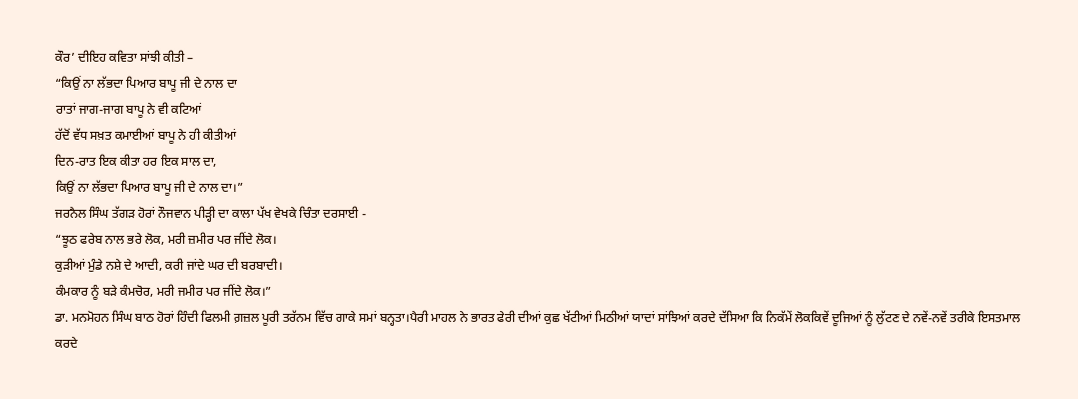ਕੌਰ’ ਦੀਇਹ ਕਵਿਤਾ ਸਾਂਝੀ ਕੀਤੀ –
“ਕਿਉਂ ਨਾ ਲੱਭਦਾ ਪਿਆਰ ਬਾਪੂ ਜੀ ਦੇ ਨਾਲ ਦਾ
ਰਾਤਾਂ ਜਾਗ-ਜਾਗ ਬਾਪੂ ਨੇ ਵੀ ਕਟਿਆਂ
ਹੱਦੋਂ ਵੱਧ ਸਖ਼ਤ ਕਮਾਈਆਂ ਬਾਪੂ ਨੇ ਹੀ ਕੀਤੀਆਂ
ਦਿਨ-ਰਾਤ ਇਕ ਕੀਤਾ ਹਰ ਇਕ ਸਾਲ ਦਾ,
ਕਿਉਂ ਨਾ ਲੱਭਦਾ ਪਿਆਰ ਬਾਪੂ ਜੀ ਦੇ ਨਾਲ ਦਾ।”
ਜਰਨੈਲ ਸਿੰਘ ਤੱਗੜ ਹੋਰਾਂ ਨੌਜਵਾਨ ਪੀੜ੍ਹੀ ਦਾ ਕਾਲਾ ਪੱਖ ਵੇਖਕੇ ਚਿੰਤਾ ਦਰਸਾਈ -
“ਝੂਠ ਫਰੇਬ ਨਾਲ ਭਰੇ ਲੋਕ, ਮਰੀ ਜ਼ਮੀਰ ਪਰ ਜੀਂਦੇ ਲੋਕ।
ਕੁੜੀਆਂ ਮੁੰਡੇ ਨਸ਼ੇ ਦੇ ਆਦੀ, ਕਰੀ ਜਾਂਦੇ ਘਰ ਦੀ ਬਰਬਾਦੀ।
ਕੰਮਕਾਰ ਨੂੰ ਬੜੇ ਕੰਮਚੋਰ, ਮਰੀ ਜਮੀਰ ਪਰ ਜੀਂਦੇ ਲੋਕ।”
ਡਾ. ਮਨਮੋਹਨ ਸਿੰਘ ਬਾਠ ਹੋਰਾਂ ਹਿੰਦੀ ਫਿਲਮੀ ਗ਼ਜ਼ਲ ਪੂਰੀ ਤਰੱਨਮ ਵਿੱਚ ਗਾਕੇ ਸਮਾਂ ਬਨ੍ਹਤਾ।ਪੈਰੀ ਮਾਹਲ ਨੇ ਭਾਰਤ ਫੇਰੀ ਦੀਆਂ ਕੁਛ ਖੱਟੀਆਂ ਮਿਠੀਆਂ ਯਾਦਾਂ ਸਾਂਝਿਆਂ ਕਰਦੇ ਦੱਸਿਆ ਕਿ ਨਿਕੱਮੇਂ ਲੋਕਕਿਵੇਂ ਦੂਜਿਆਂ ਨੂੰ ਲੁੱਟਣ ਦੇ ਨਵੇਂ-ਨਵੇਂ ਤਰੀਕੇ ਇਸਤਮਾਲ ਕਰਦੇ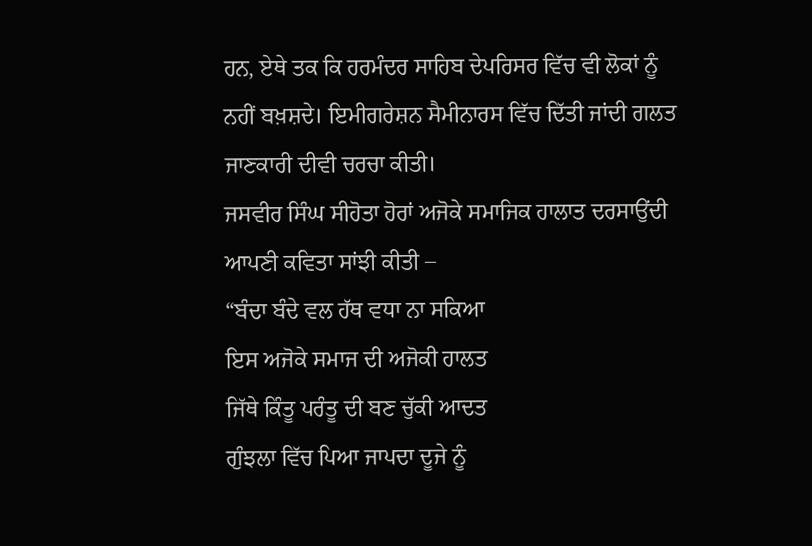ਹਨ, ਏਥੇ ਤਕ ਕਿ ਹਰਮੰਦਰ ਸਾਹਿਬ ਦੇਪਰਿਸਰ ਵਿੱਚ ਵੀ ਲੋਕਾਂ ਨੂੰ ਨਹੀਂ ਬਖ਼ਸ਼ਦੇ। ਇਮੀਗਰੇਸ਼ਨ ਸੈਮੀਨਾਰਸ ਵਿੱਚ ਦਿੱਤੀ ਜਾਂਦੀ ਗਲਤ ਜਾਣਕਾਰੀ ਦੀਵੀ ਚਰਚਾ ਕੀਤੀ।
ਜਸਵੀਰ ਸਿੰਘ ਸੀਹੋਤਾ ਹੋਰਾਂ ਅਜੋਕੇ ਸਮਾਜਿਕ ਹਾਲਾਤ ਦਰਸਾਉਂਦੀ ਆਪਣੀ ਕਵਿਤਾ ਸਾਂਝੀ ਕੀਤੀ –
“ਬੰਦਾ ਬੰਦੇ ਵਲ ਹੱਥ ਵਧਾ ਨਾ ਸਕਿਆ
ਇਸ ਅਜੋਕੇ ਸਮਾਜ ਦੀ ਅਜੋਕੀ ਹਾਲਤ
ਜਿੱਥੇ ਕਿੰਤੂ ਪਰੰਤੂ ਦੀ ਬਣ ਚੁੱਕੀ ਆਦਤ
ਗੁੰਝਲਾ ਵਿੱਚ ਪਿਆ ਜਾਪਦਾ ਦੂਜੇ ਨੂੰ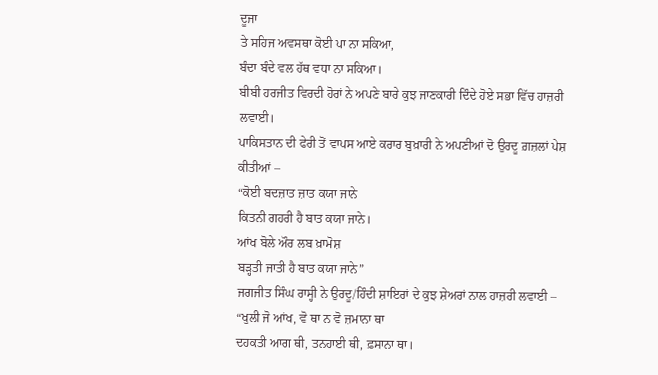ਦੂਜਾ
ਤੇ ਸਹਿਜ ਅਵਸਥਾ ਕੋਈ ਪਾ ਨਾ ਸਕਿਆ,
ਬੰਦਾ ਬੰਦੇ ਵਲ ਹੱਥ ਵਧਾ ਨਾ ਸਕਿਆ।
ਬੀਬੀ ਹਰਜੀਤ ਵਿਰਦੀ ਹੋਰਾਂ ਨੇ ਅਪਣੇ ਬਾਰੇ ਕੁਝ ਜਾਣਕਾਰੀ ਦਿੰਦੇ ਹੋਏ ਸਭਾ ਵਿੱਚ ਹਾਜ਼ਰੀ ਲਵਾਈ।
ਪਾਕਿਸਤਾਨ ਦੀ ਫੇਰੀ ਤੋਂ ਵਾਪਸ ਆਏ ਕਰਾਰ ਬੁਖ਼ਾਰੀ ਨੇ ਅਪਣੀਆਂ ਦੋ ਉਰਦੂ ਗ਼ਜ਼ਲਾਂ ਪੇਸ਼ ਕੀਤੀਆਂ –
“ਕੋਈ ਬਦਜ਼ਾਤ ਜ਼ਾਤ ਕਯਾ ਜਾਨੇ
ਕਿਤਨੀ ਗਹਰੀ ਹੈ ਬਾਤ ਕਯਾ ਜਾਨੇ।
ਆਂਖ ਬੋਲੇ ਔਰ ਲਬ ਖ਼ਾਮੋਸ਼
ਬੜ੍ਹਤੀ ਜਾਤੀ ਹੈ ਬਾਤ ਕਯਾ ਜਾਨੇ”
ਜਗਜੀਤ ਸਿੰਘ ਰਾਸ੍ਹੀ ਨੇ ਉਰਦੂ/ਹਿੰਦੀ ਸ਼ਾਇਰਾਂ ਦੇ ਕੁਝ ਸ਼ੇਅਰਾਂ ਨਾਲ ਹਾਜ਼ਰੀ ਲਵਾਈ –
“ਖੁਲੀ ਜੋ ਆਂਖ, ਵੋ ਥਾ ਨ ਵੋ ਜ਼ਮਾਨਾ ਥਾ
ਦਹਕਤੀ ਆਗ ਥੀ, ਤਨਹਾਈ ਥੀ, ਫ਼ਸਾਨਾ ਥਾ।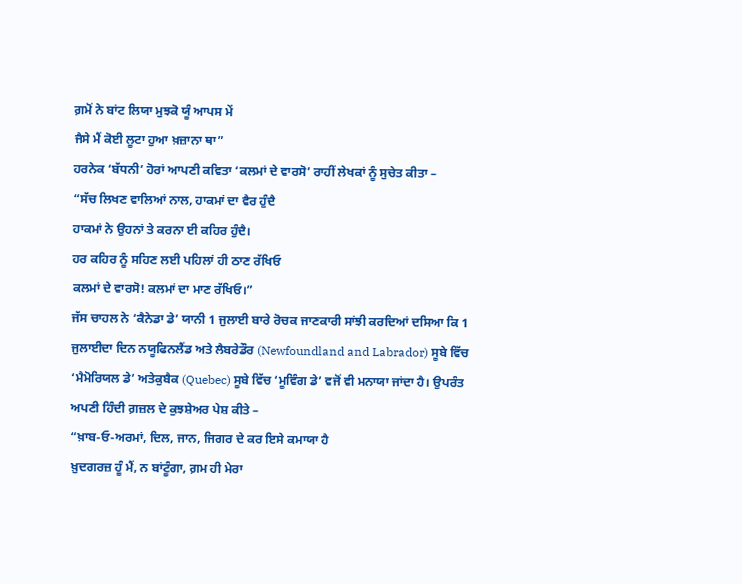ਗ਼ਮੋਂ ਨੇ ਬਾਂਟ ਲਿਯਾ ਮੁਝਕੋ ਯੂੰ ਆਪਸ ਮੇਂ
ਜੈਸੇ ਮੈਂ ਕੋਈ ਲੂਟਾ ਹੁਆ ਖ਼ਜ਼ਾਨਾ ਥਾ”
ਹਰਨੇਕ ‘ਬੱਧਨੀ’ ਹੋਰਾਂ ਆਪਣੀ ਕਵਿਤਾ ‘ਕਲਮਾਂ ਦੇ ਵਾਰਸੋ’ ਰਾਹੀਂ ਲੇਖਕਾਂ ਨੂੰ ਸੁਚੇਤ ਕੀਤਾ –
“ਸੱਚ ਲਿਖਣ ਵਾਲਿਆਂ ਨਾਲ, ਹਾਕਮਾਂ ਦਾ ਵੈਰ ਹੁੰਦੈ
ਹਾਕਮਾਂ ਨੇ ਉਹਨਾਂ ਤੇ ਕਰਨਾ ਈ ਕਹਿਰ ਹੁੰਦੈ।
ਹਰ ਕਹਿਰ ਨੂੰ ਸਹਿਣ ਲਈ ਪਹਿਲਾਂ ਹੀ ਠਾਣ ਰੱਖਿਓ
ਕਲਮਾਂ ਦੇ ਵਾਰਸੋ! ਕਲਮਾਂ ਦਾ ਮਾਣ ਰੱਖਿਓ।”
ਜੱਸ ਚਾਹਲ ਨੇ ‘ਕੈਨੇਡਾ ਡੇ’ ਯਾਨੀ 1 ਜੁਲਾਈ ਬਾਰੇ ਰੋਚਕ ਜਾਣਕਾਰੀ ਸਾਂਝੀ ਕਰਦਿਆਂ ਦਸਿਆ ਕਿ 1 ਜੁਲਾਈਦਾ ਦਿਨ ਨਯੂਫਿਨਲੈਂਡ ਅਤੇ ਲੈਬਰੇਡੌਰ (Newfoundland and Labrador) ਸੂਬੇ ਵਿੱਚ ‘ਮੈਮੋਰਿਯਲ ਡੇ’ ਅਤੇਕੁਬੈਕ (Quebec) ਸੂਬੇ ਵਿੱਚ ‘ਮੂਵਿੰਗ ਡੇ’ ਵਜੋਂ ਵੀ ਮਨਾਯਾ ਜਾਂਦਾ ਹੈ। ਉਪਰੰਤ ਅਪਣੀ ਹਿੰਦੀ ਗ਼ਜ਼ਲ ਦੇ ਕੁਝਸ਼ੇਅਰ ਪੇਸ਼ ਕੀਤੇ –
“ਖ਼ਾਬ-ਓ-ਅਰਮਾਂ, ਦਿਲ, ਜਾਨ, ਜਿਗਰ ਦੇ ਕਰ ਇਸੇ ਕਮਾਯਾ ਹੈ
ਖ਼ੁਦਗਰਜ਼ ਹੂੰ ਮੈਂ, ਨ ਬਾਂਟੂੰਗਾ, ਗ਼ਮ ਹੀ ਮੇਰਾ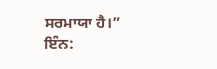ਸਰਮਾਯਾ ਹੈ।”
ਇੰਨ: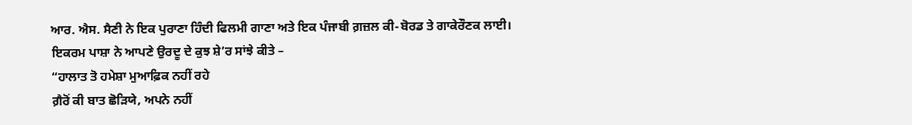ਆਰ. ਐਸ. ਸੈਣੀ ਨੇ ਇਕ ਪੁਰਾਣਾ ਹਿੰਦੀ ਫਿਲਮੀ ਗਾਣਾ ਅਤੇ ਇਕ ਪੰਜਾਬੀ ਗ਼ਜ਼ਲ ਕੀ-ਬੋਰਡ ਤੇ ਗਾਕੇਰੌਣਕ ਲਾਈ।
ਇਕਰਮ ਪਾਸ਼ਾ ਨੇ ਆਪਣੇ ਉਰਦੂ ਦੇ ਕੁਝ ਸ਼ੇ’ਰ ਸਾਂਝੇ ਕੀਤੇ –
“ਹਾਲਾਤ ਤੋ ਹਮੇਸ਼ਾ ਮੁਆਫ਼ਿਕ ਨਹੀਂ ਰਹੇ
ਗ਼ੈਰੋਂ ਕੀ ਬਾਤ ਛੋੜਿਯੇ, ਅਪਨੇ ਨਹੀਂ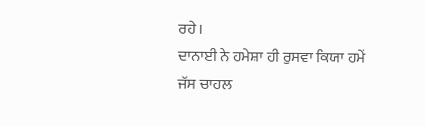ਰਹੇ।
ਦਾਨਾਈ ਨੇ ਹਮੇਸ਼ਾ ਹੀ ਰੁਸਵਾ ਕਿਯਾ ਹਮੇਂ
ਜੱਸ ਚਾਹਲ